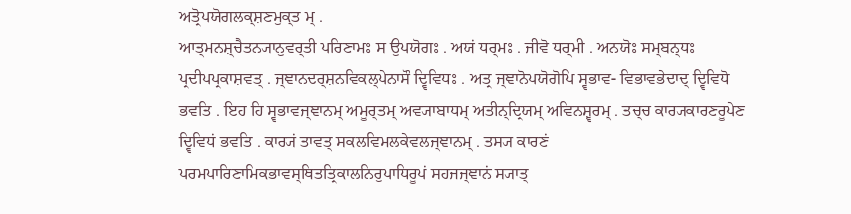ਅਤ੍ਰੋਪਯੋਗਲਕ੍ਸ਼ਣਮੁਕ੍ਤ ਮ੍ .
ਆਤ੍ਮਨਸ਼੍ਚੈਤਨ੍ਯਾਨੁਵਰ੍ਤੀ ਪਰਿਣਾਮਃ ਸ ਉਪਯੋਗਃ . ਅਯਂ ਧਰ੍ਮਃ . ਜੀਵੋ ਧਰ੍ਮੀ . ਅਨਯੋਃ ਸਮ੍ਬਨ੍ਧਃ ਪ੍ਰਦੀਪਪ੍ਰਕਾਸ਼ਵਤ੍ . ਜ੍ਞਾਨਦਰ੍ਸ਼ਨਵਿਕਲ੍ਪੇਨਾਸੌ ਦ੍ਵਿਵਿਧਃ . ਅਤ੍ਰ ਜ੍ਞਾਨੋਪਯੋਗੋਪਿ ਸ੍ਵਭਾਵ- ਵਿਭਾਵਭੇਦਾਦ੍ ਦ੍ਵਿਵਿਧੋ ਭਵਤਿ . ਇਹ ਹਿ ਸ੍ਵਭਾਵਜ੍ਞਾਨਮ੍ ਅਮੂਰ੍ਤਮ੍ ਅਵ੍ਯਾਬਾਧਮ੍ ਅਤੀਨ੍ਦ੍ਰਿਯਮ੍ ਅਵਿਨਸ਼੍ਵਰਮ੍ . ਤਚ੍ਚ ਕਾਰ੍ਯਕਾਰਣਰੂਪੇਣ ਦ੍ਵਿਵਿਧਂ ਭਵਤਿ . ਕਾਰ੍ਯਂ ਤਾਵਤ੍ ਸਕਲਵਿਮਲਕੇਵਲਜ੍ਞਾਨਮ੍ . ਤਸ੍ਯ ਕਾਰਣਂ ਪਰਮਪਾਰਿਣਾਮਿਕਭਾਵਸ੍ਥਿਤਤ੍ਰਿਕਾਲਨਿਰੁਪਾਧਿਰੂਪਂ ਸਹਜਜ੍ਞਾਨਂ ਸ੍ਯਾਤ੍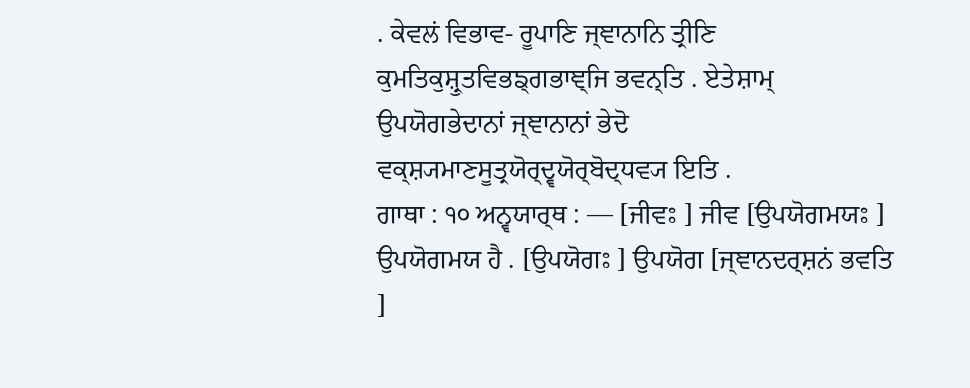. ਕੇਵਲਂ ਵਿਭਾਵ- ਰੂਪਾਣਿ ਜ੍ਞਾਨਾਨਿ ਤ੍ਰੀਣਿ ਕੁਮਤਿਕੁਸ਼੍ਰੁਤਵਿਭਙ੍ਗਭਾਞ੍ਜਿ ਭਵਨ੍ਤਿ . ਏਤੇਸ਼ਾਮ੍ ਉਪਯੋਗਭੇਦਾਨਾਂ ਜ੍ਞਾਨਾਨਾਂ ਭੇਦੋ ਵਕ੍ਸ਼੍ਯਮਾਣਸੂਤ੍ਰਯੋਰ੍ਦ੍ਵਯੋਰ੍ਬੋਦ੍ਧਵ੍ਯ ਇਤਿ .
ਗਾਥਾ : ੧੦ ਅਨ੍ਵਯਾਰ੍ਥ : — [ਜੀਵਃ ] ਜੀਵ [ਉਪਯੋਗਮਯਃ ] ਉਪਯੋਗਮਯ ਹੈ . [ਉਪਯੋਗਃ ] ਉਪਯੋਗ [ਜ੍ਞਾਨਦਰ੍ਸ਼ਨਂ ਭਵਤਿ ]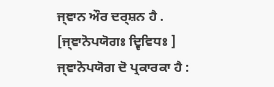ਜ੍ਞਾਨ ਔਰ ਦਰ੍ਸ਼ਨ ਹੈ . [ਜ੍ਞਾਨੋਪਯੋਗਃ ਦ੍ਵਿਵਿਧਃ ] ਜ੍ਞਾਨੋਪਯੋਗ ਦੋ ਪ੍ਰਕਾਰਕਾ ਹੈ :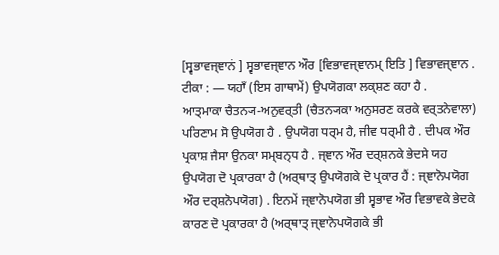[ਸ੍ਵਭਾਵਜ੍ਞਾਨਂ ] ਸ੍ਵਭਾਵਜ੍ਞਾਨ ਔਰ [ਵਿਭਾਵਜ੍ਞਾਨਮ੍ ਇਤਿ ] ਵਿਭਾਵਜ੍ਞਾਨ . ਟੀਕਾ : — ਯਹਾਁ (ਇਸ ਗਾਥਾਮੇਂ) ਉਪਯੋਗਕਾ ਲਕ੍ਸ਼ਣ ਕਹਾ ਹੈ .
ਆਤ੍ਮਾਕਾ ਚੈਤਨ੍ਯ-ਅਨੁਵਰ੍ਤੀ (ਚੈਤਨ੍ਯਕਾ ਅਨੁਸਰਣ ਕਰਕੇ ਵਰ੍ਤਨੇਵਾਲਾ) ਪਰਿਣਾਮ ਸੋ ਉਪਯੋਗ ਹੈ . ਉਪਯੋਗ ਧਰ੍ਮ ਹੈ, ਜੀਵ ਧਰ੍ਮੀ ਹੈ . ਦੀਪਕ ਔਰ ਪ੍ਰਕਾਸ਼ ਜੈਸਾ ਉਨਕਾ ਸਮ੍ਬਨ੍ਧ ਹੈ . ਜ੍ਞਾਨ ਔਰ ਦਰ੍ਸ਼ਨਕੇ ਭੇਦਸੇ ਯਹ ਉਪਯੋਗ ਦੋ ਪ੍ਰਕਾਰਕਾ ਹੈ (ਅਰ੍ਥਾਤ੍ ਉਪਯੋਗਕੇ ਦੋ ਪ੍ਰਕਾਰ ਹੈਂ : ਜ੍ਞਾਨੋਪਯੋਗ ਔਰ ਦਰ੍ਸ਼ਨੋਪਯੋਗ) . ਇਨਮੇਂ ਜ੍ਞਾਨੋਪਯੋਗ ਭੀ ਸ੍ਵਭਾਵ ਔਰ ਵਿਭਾਵਕੇ ਭੇਦਕੇ ਕਾਰਣ ਦੋ ਪ੍ਰਕਾਰਕਾ ਹੈ (ਅਰ੍ਥਾਤ੍ ਜ੍ਞਾਨੋਪਯੋਗਕੇ ਭੀ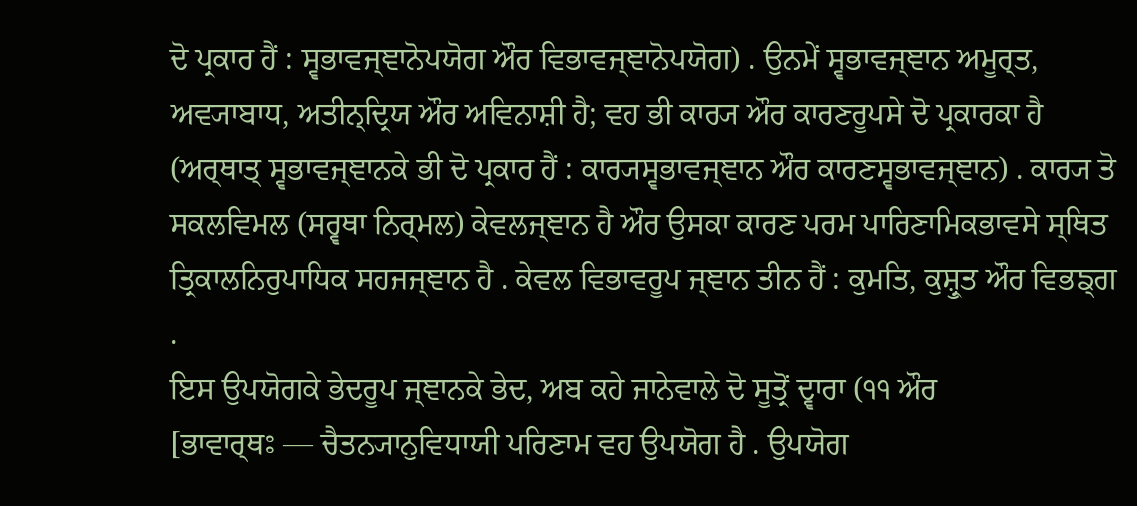ਦੋ ਪ੍ਰਕਾਰ ਹੈਂ : ਸ੍ਵਭਾਵਜ੍ਞਾਨੋਪਯੋਗ ਔਰ ਵਿਭਾਵਜ੍ਞਾਨੋਪਯੋਗ) . ਉਨਮੇਂ ਸ੍ਵਭਾਵਜ੍ਞਾਨ ਅਮੂਰ੍ਤ, ਅਵ੍ਯਾਬਾਧ, ਅਤੀਨ੍ਦ੍ਰਿਯ ਔਰ ਅਵਿਨਾਸ਼ੀ ਹੈ; ਵਹ ਭੀ ਕਾਰ੍ਯ ਔਰ ਕਾਰਣਰੂਪਸੇ ਦੋ ਪ੍ਰਕਾਰਕਾ ਹੈ (ਅਰ੍ਥਾਤ੍ ਸ੍ਵਭਾਵਜ੍ਞਾਨਕੇ ਭੀ ਦੋ ਪ੍ਰਕਾਰ ਹੈਂ : ਕਾਰ੍ਯਸ੍ਵਭਾਵਜ੍ਞਾਨ ਔਰ ਕਾਰਣਸ੍ਵਭਾਵਜ੍ਞਾਨ) . ਕਾਰ੍ਯ ਤੋ ਸਕਲਵਿਮਲ (ਸਰ੍ਵਥਾ ਨਿਰ੍ਮਲ) ਕੇਵਲਜ੍ਞਾਨ ਹੈ ਔਰ ਉਸਕਾ ਕਾਰਣ ਪਰਮ ਪਾਰਿਣਾਮਿਕਭਾਵਸੇ ਸ੍ਥਿਤ ਤ੍ਰਿਕਾਲਨਿਰੁਪਾਧਿਕ ਸਹਜਜ੍ਞਾਨ ਹੈ . ਕੇਵਲ ਵਿਭਾਵਰੂਪ ਜ੍ਞਾਨ ਤੀਨ ਹੈਂ : ਕੁਮਤਿ, ਕੁਸ਼੍ਰੁਤ ਔਰ ਵਿਭਙ੍ਗ .
ਇਸ ਉਪਯੋਗਕੇ ਭੇਦਰੂਪ ਜ੍ਞਾਨਕੇ ਭੇਦ, ਅਬ ਕਹੇ ਜਾਨੇਵਾਲੇ ਦੋ ਸੂਤ੍ਰੋਂ ਦ੍ਵਾਰਾ (੧੧ ਔਰ
[ਭਾਵਾਰ੍ਥਃ — ਚੈਤਨ੍ਯਾਨੁਵਿਧਾਯੀ ਪਰਿਣਾਮ ਵਹ ਉਪਯੋਗ ਹੈ . ਉਪਯੋਗ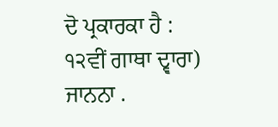ਦੋ ਪ੍ਰਕਾਰਕਾ ਹੈ :
੧੨ਵੀਂ ਗਾਥਾ ਦ੍ਵਾਰਾ) ਜਾਨਨਾ .